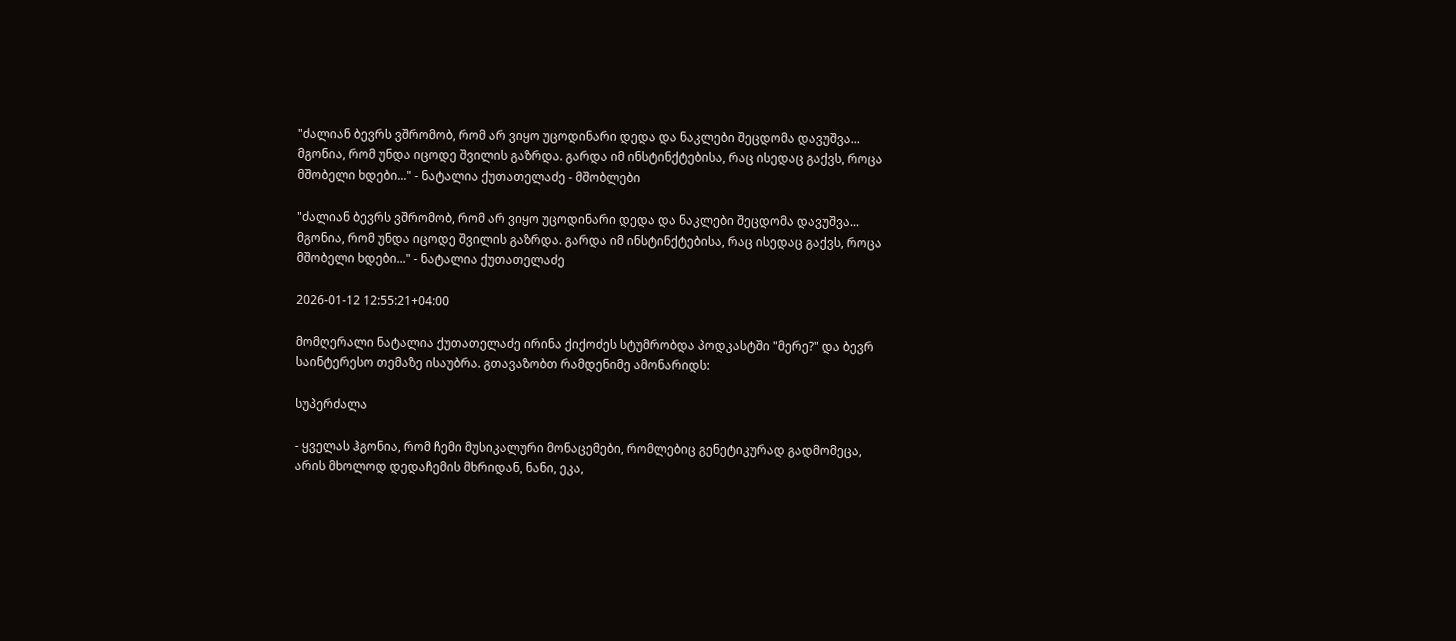"ძალიან ბევრს ვშრომობ, რომ არ ვიყო უცოდინარი დედა და ნაკლები შეცდომა დავუშვა... მგონია, რომ უნდა იცოდე შვილის გაზრდა. გარდა იმ ინსტინქტებისა, რაც ისედაც გაქვს, როცა მშობელი ხდები..." - ნატალია ქუთათელაძე - მშობლები

"ძალიან ბევრს ვშრომობ, რომ არ ვიყო უცოდინარი დედა და ნაკლები შეცდომა დავუშვა... მგონია, რომ უნდა იცოდე შვილის გაზრდა. გარდა იმ ინსტინქტებისა, რაც ისედაც გაქვს, როცა მშობელი ხდები..." - ნატალია ქუთათელაძე

2026-01-12 12:55:21+04:00

მომღერალი ნატალია ქუთათელაძე ირინა ქიქოძეს სტუმრობდა პოდკასტში "მერე?" და ბევრ საინტერესო თემაზე ისაუბრა. გთავაზობთ რამდენიმე ამონარიდს:

სუპერძალა

- ყველას ჰგონია, რომ ჩემი მუსიკალური მონაცემები, რომლებიც გენეტიკურად გადმომეცა, არის მხოლოდ დედაჩემის მხრიდან, ნანი, ეკა,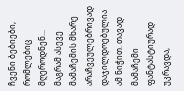ჩვენი ბებიები, რომლებიც მღეროდნენ... მაგრამ ასევე მამაჩემის მხარე არაჩვეულებრივად დაჯილდოებულია ამ ნიჭით. თავად მამაჩემი ფანტასტიურად უკრავდა,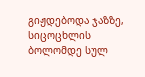გიჟდებოდა ჯაზზე, სიცოცხლის ბოლომდე სულ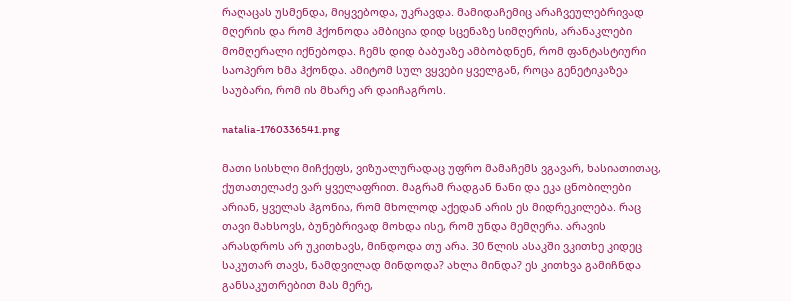რაღაცას უსმენდა, მიყვებოდა, უკრავდა. მამიდაჩემიც არაჩვეულებრივად მღერის და რომ ჰქონოდა ამბიცია დიდ სცენაზე სიმღერის, არანაკლები მომღერალი იქნებოდა. ჩემს დიდ ბაბუაზე ამბობდნენ, რომ ფანტასტიური საოპერო ხმა ჰქონდა. ამიტომ სულ ვყვები ყველგან, როცა გენეტიკაზეა საუბარი, რომ ის მხარე არ დაიჩაგროს.

natalia-1760336541.png

მათი სისხლი მიჩქეფს, ვიზუალურადაც უფრო მამაჩემს ვგავარ, ხასიათითაც, ქუთათელაძე ვარ ყველაფრით. მაგრამ რადგან ნანი და ეკა ცნობილები არიან, ყველას ჰგონია, რომ მხოლოდ აქედან არის ეს მიდრეკილება. რაც თავი მახსოვს, ბუნებრივად მოხდა ისე, რომ უნდა მემღერა. არავის არასდროს არ უკითხავს, მინდოდა თუ არა. 30 წლის ასაკში ვკითხე კიდეც საკუთარ თავს, ნამდვილად მინდოდა? ახლა მინდა? ეს კითხვა გამიჩნდა განსაკუთრებით მას მერე,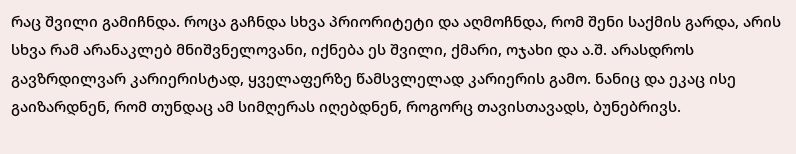რაც შვილი გამიჩნდა. როცა გაჩნდა სხვა პრიორიტეტი და აღმოჩნდა, რომ შენი საქმის გარდა, არის სხვა რამ არანაკლებ მნიშვნელოვანი, იქნება ეს შვილი, ქმარი, ოჯახი და ა.შ. არასდროს გავზრდილვარ კარიერისტად, ყველაფერზე წამსვლელად კარიერის გამო. ნანიც და ეკაც ისე გაიზარდნენ, რომ თუნდაც ამ სიმღერას იღებდნენ, როგორც თავისთავადს, ბუნებრივს.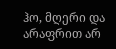ჰო, მღერი და არაფრით არ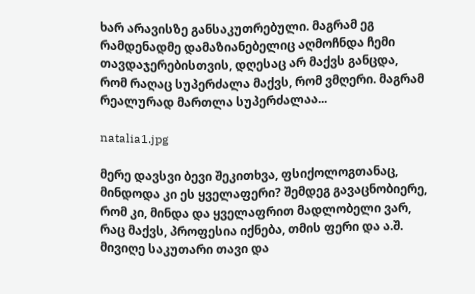ხარ არავისზე განსაკუთრებული. მაგრამ ეგ რამდენადმე დამაზიანებელიც აღმოჩნდა ჩემი თავდაჯერებისთვის, დღესაც არ მაქვს განცდა, რომ რაღაც სუპერძალა მაქვს, რომ ვმღერი. მაგრამ რეალურად მართლა სუპერძალაა...

natalia1.jpg

მერე დავსვი ბევი შეკითხვა, ფსიქოლოგთანაც, მინდოდა კი ეს ყველაფერი? შემდეგ გავაცნობიერე, რომ კი, მინდა და ყველაფრით მადლობელი ვარ, რაც მაქვს, პროფესია იქნება, თმის ფერი და ა.შ. მივიღე საკუთარი თავი და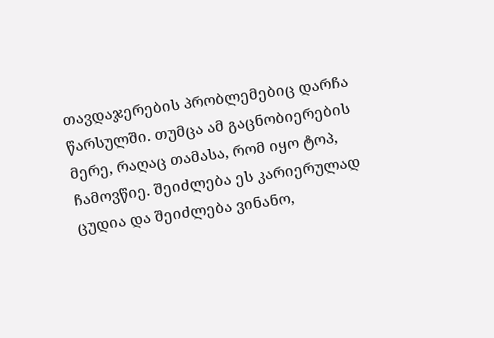თავდაჯერების პრობლემებიც დარჩა წარსულში. თუმცა ამ გაცნობიერების მერე, რაღაც თამასა, რომ იყო ტოპ, ჩამოვწიე. შეიძლება ეს კარიერულად ცუდია და შეიძლება ვინანო,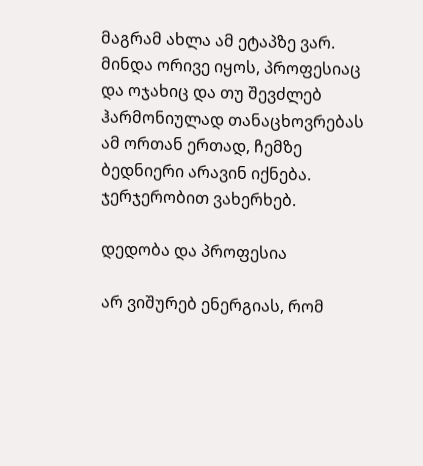მაგრამ ახლა ამ ეტაპზე ვარ. მინდა ორივე იყოს, პროფესიაც და ოჯახიც და თუ შევძლებ ჰარმონიულად თანაცხოვრებას ამ ორთან ერთად, ჩემზე ბედნიერი არავინ იქნება. ჯერჯერობით ვახერხებ.

დედობა და პროფესია

არ ვიშურებ ენერგიას, რომ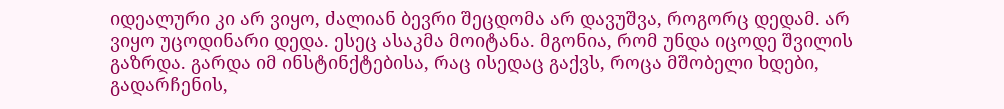იდეალური კი არ ვიყო, ძალიან ბევრი შეცდომა არ დავუშვა, როგორც დედამ. არ ვიყო უცოდინარი დედა. ესეც ასაკმა მოიტანა. მგონია, რომ უნდა იცოდე შვილის გაზრდა. გარდა იმ ინსტინქტებისა, რაც ისედაც გაქვს, როცა მშობელი ხდები, გადარჩენის,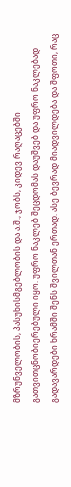მზრუნველობის, პასუხისმგებლობის და ა.შ., ჯობს, კიდევ რაღაცებში გათვითცნობიერებული იყო. უფრო ნაკლებ შეცდომას დაუშვებ და უფრო ნაკლებად გადავარდები ხრამში შენს შვილთან ერთად. ასე ბევრად მიადვილდება და შფოთი, რაც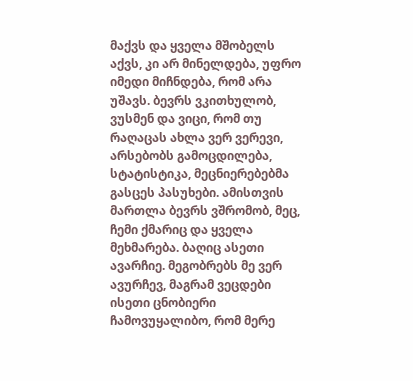მაქვს და ყველა მშობელს აქვს, კი არ მინელდება, უფრო იმედი მიჩნდება, რომ არა უშავს. ბევრს ვკითხულობ, ვუსმენ და ვიცი, რომ თუ რაღაცას ახლა ვერ ვერევი, არსებობს გამოცდილება, სტატისტიკა, მეცნიერებებმა გასცეს პასუხები. ამისთვის მართლა ბევრს ვშრომობ, მეც, ჩემი ქმარიც და ყველა მეხმარება. ბაღიც ასეთი ავარჩიე. მეგობრებს მე ვერ ავურჩევ, მაგრამ ვეცდები ისეთი ცნობიერი ჩამოვუყალიბო, რომ მერე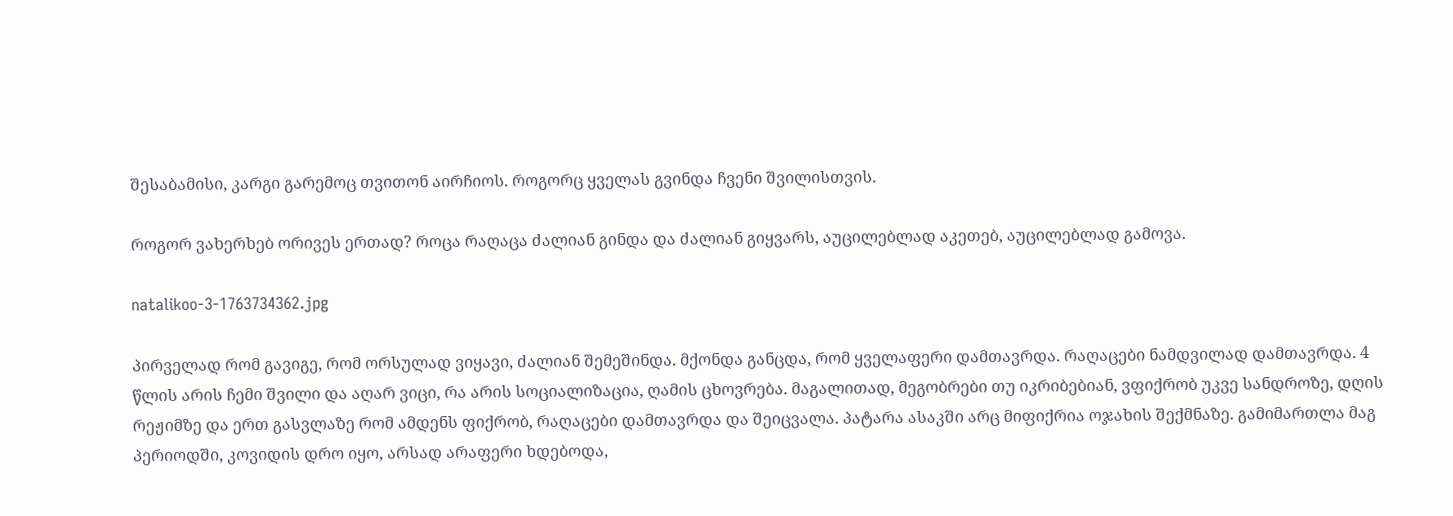შესაბამისი, კარგი გარემოც თვითონ აირჩიოს. როგორც ყველას გვინდა ჩვენი შვილისთვის.

როგორ ვახერხებ ორივეს ერთად? როცა რაღაცა ძალიან გინდა და ძალიან გიყვარს, აუცილებლად აკეთებ, აუცილებლად გამოვა.

natalikoo-3-1763734362.jpg

პირველად რომ გავიგე, რომ ორსულად ვიყავი, ძალიან შემეშინდა. მქონდა განცდა, რომ ყველაფერი დამთავრდა. რაღაცები ნამდვილად დამთავრდა. 4 წლის არის ჩემი შვილი და აღარ ვიცი, რა არის სოციალიზაცია, ღამის ცხოვრება. მაგალითად, მეგობრები თუ იკრიბებიან, ვფიქრობ უკვე სანდროზე, დღის რეჟიმზე და ერთ გასვლაზე რომ ამდენს ფიქრობ, რაღაცები დამთავრდა და შეიცვალა. პატარა ასაკში არც მიფიქრია ოჯახის შექმნაზე. გამიმართლა მაგ პერიოდში, კოვიდის დრო იყო, არსად არაფერი ხდებოდა,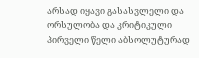არსად იყავი გასასვლელი და ორსულობა და კრიტიკული პირველი წელი აბსოლუტურად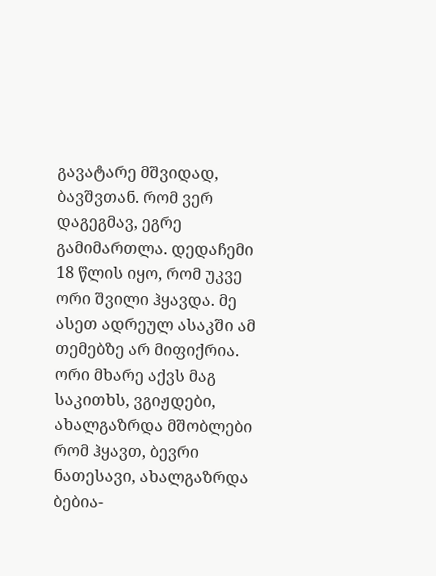გავატარე მშვიდად, ბავშვთან. რომ ვერ დაგეგმავ, ეგრე გამიმართლა. დედაჩემი 18 წლის იყო, რომ უკვე ორი შვილი ჰყავდა. მე ასეთ ადრეულ ასაკში ამ თემებზე არ მიფიქრია. ორი მხარე აქვს მაგ საკითხს, ვგიჟდები, ახალგაზრდა მშობლები რომ ჰყავთ, ბევრი ნათესავი, ახალგაზრდა ბებია-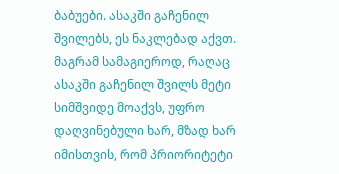ბაბუები. ასაკში გაჩენილ შვილებს, ეს ნაკლებად აქვთ. მაგრამ სამაგიეროდ, რაღაც ასაკში გაჩენილ შვილს მეტი სიმშვიდე მოაქვს, უფრო დაღვინებული ხარ, მზად ხარ იმისთვის, რომ პრიორიტეტი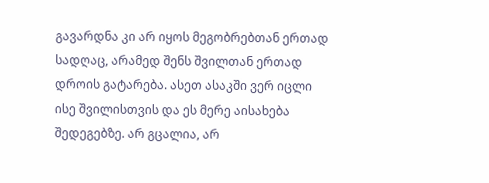გავარდნა კი არ იყოს მეგობრებთან ერთად სადღაც, არამედ შენს შვილთან ერთად დროის გატარება. ასეთ ასაკში ვერ იცლი ისე შვილისთვის და ეს მერე აისახება შედეგებზე. არ გცალია, არ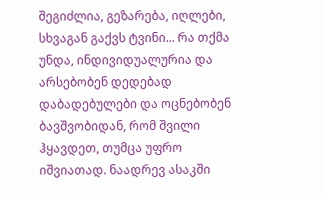შეგიძლია, გეზარება, იღლები, სხვაგან გაქვს ტვინი... რა თქმა უნდა, ინდივიდუალურია და არსებობენ დედებად დაბადებულები და ოცნებობენ ბავშვობიდან, რომ შვილი ჰყავდეთ, თუმცა უფრო იშვიათად. ნაადრევ ასაკში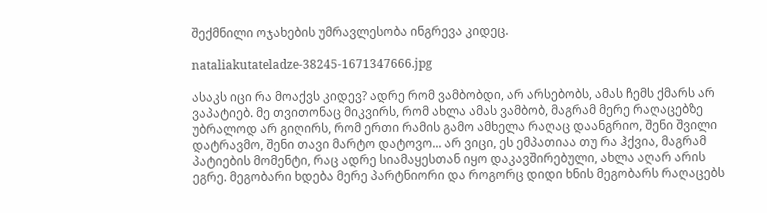შექმნილი ოჯახების უმრავლესობა ინგრევა კიდეც.

nataliakutateladze-38245-1671347666.jpg

ასაკს იცი რა მოაქვს კიდევ? ადრე რომ ვამბობდი, არ არსებობს, ამას ჩემს ქმარს არ ვაპატიებ. მე თვითონაც მიკვირს, რომ ახლა ამას ვამბობ, მაგრამ მერე რაღაცებზე უბრალოდ არ გიღირს, რომ ერთი რამის გამო ამხელა რაღაც დაანგრიო, შენი შვილი დატრავმო, შენი თავი მარტო დატოვო... არ ვიცი, ეს ემპათიაა თუ რა ჰქვია, მაგრამ პატიების მომენტი, რაც ადრე სიამაყესთან იყო დაკავშირებული, ახლა აღარ არის ეგრე. მეგობარი ხდება მერე პარტნიორი და როგორც დიდი ხნის მეგობარს რაღაცებს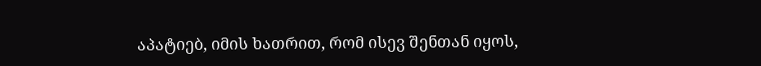აპატიებ, იმის ხათრით, რომ ისევ შენთან იყოს,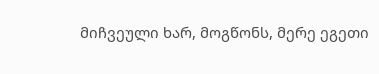მიჩვეული ხარ, მოგწონს, მერე ეგეთი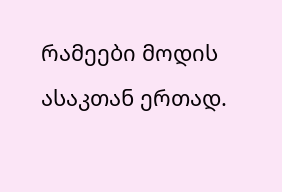რამეები მოდის ასაკთან ერთად.